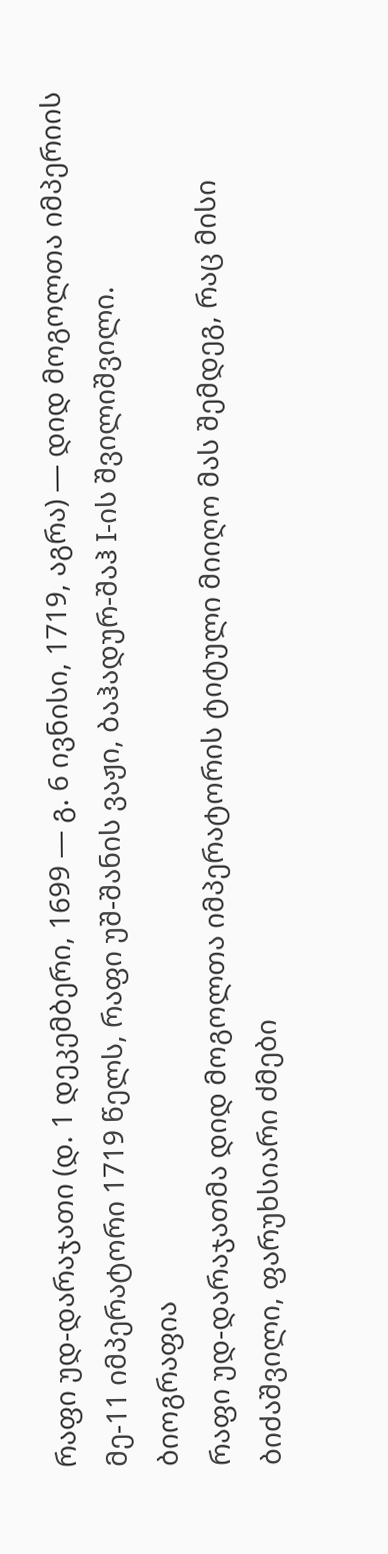რაფი უდ-დარაჯათი (დ. 1 დეკემბერი, 1699 — გ. 6 ივნისი, 1719, აგრა) — დიდ მოგოლთა იმპერიის მე-11 იმპერატორი 1719 წელს, რაფი უშ-შანის ვაჟი, ბაჰადურ-შაჰ I-ის შვილიშვილი.
ბიოგრაფია
რაფი უდ-დარაჯათმა დიდ მოგოლთა იმპერატორის ტიტული მიიღო მას შემდეგ, რაც მისი ბიძაშვილი, ფარუხსიარი ძმები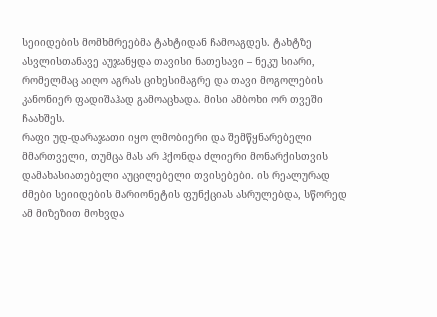სეიიდების მომხმრეებმა ტახტიდან ჩამოაგდეს. ტახტზე ასვლისთანავე აუჯანყდა თავისი ნათესავი – ნეკუ სიარი, რომელმაც აიღო აგრას ციხესიმაგრე და თავი მოგოლების კანონიერ ფადიშაჰად გამოაცხადა. მისი ამბოხი ორ თვეში ჩაახშეს.
რაფი უდ-დარაჯათი იყო ლმობიერი და შემწყნარებელი მმართველი, თუმცა მას არ ჰქონდა ძლიერი მონარქისთვის დამახასიათებელი აუცილებელი თვისებები. ის რეალურად ძმები სეიიდების მარიონეტის ფუნქციას ასრულებდა, სწორედ ამ მიზეზით მოხვდა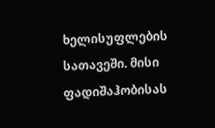ხელისუფლების სათავეში. მისი ფადიშაჰობისას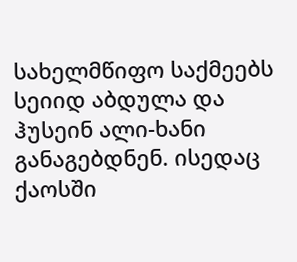სახელმწიფო საქმეებს სეიიდ აბდულა და ჰუსეინ ალი-ხანი განაგებდნენ. ისედაც ქაოსში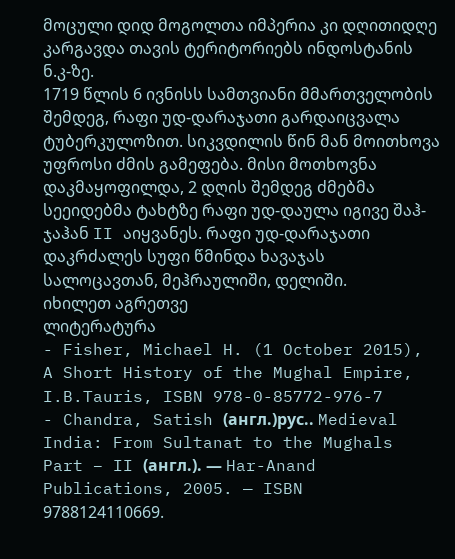მოცული დიდ მოგოლთა იმპერია კი დღითიდღე კარგავდა თავის ტერიტორიებს ინდოსტანის ნ.კ-ზე.
1719 წლის 6 ივნისს სამთვიანი მმართველობის შემდეგ, რაფი უდ-დარაჯათი გარდაიცვალა ტუბერკულოზით. სიკვდილის წინ მან მოითხოვა უფროსი ძმის გამეფება. მისი მოთხოვნა დაკმაყოფილდა, 2 დღის შემდეგ ძმებმა სეეიდებმა ტახტზე რაფი უდ-დაულა იგივე შაჰ-ჯაჰან II აიყვანეს. რაფი უდ-დარაჯათი დაკრძალეს სუფი წმინდა ხავაჯას სალოცავთან, მეჰრაულიში, დელიში.
იხილეთ აგრეთვე
ლიტერატურა
- Fisher, Michael H. (1 October 2015), A Short History of the Mughal Empire, I.B.Tauris, ISBN 978-0-85772-976-7
- Chandra, Satish (англ.)рус.. Medieval India: From Sultanat to the Mughals Part – II (англ.). — Har-Anand Publications, 2005. — ISBN 9788124110669.